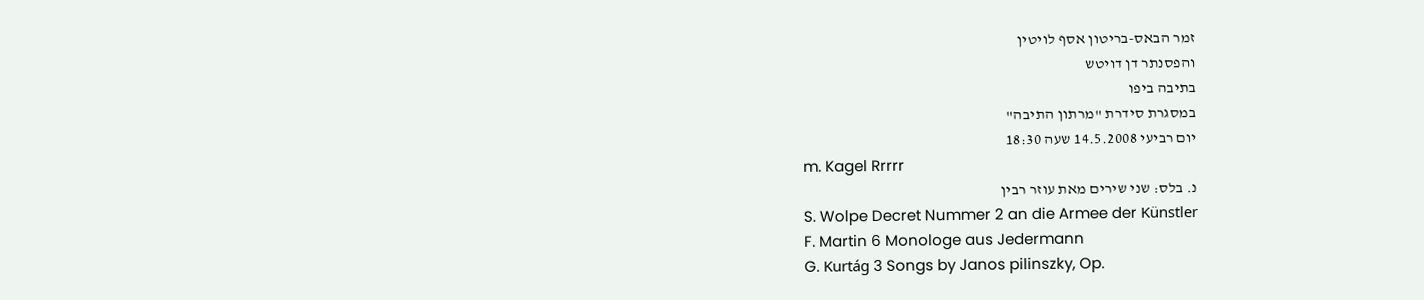זמר הבאס-בריטון אסף לויטין
והפסנתר דן דויטש
בתיבה ביפו
במסגרת סידרת "מרתון התיבה"
יום רביעי 14.5.2008 שעה 18:30
m. Kagel Rrrrr
נ. בלס: שני שירים מאת עוזר רבין
S. Wolpe Decret Nummer 2 an die Armee der Künstler
F. Martin 6 Monologe aus Jedermann
G. Kurtág 3 Songs by Janos pilinszky, Op.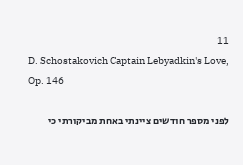11
D. Schostakovich Captain Lebyadkin's Love, Op. 146

לפני מספר חודשים ציינתי באחת מביקורתי כי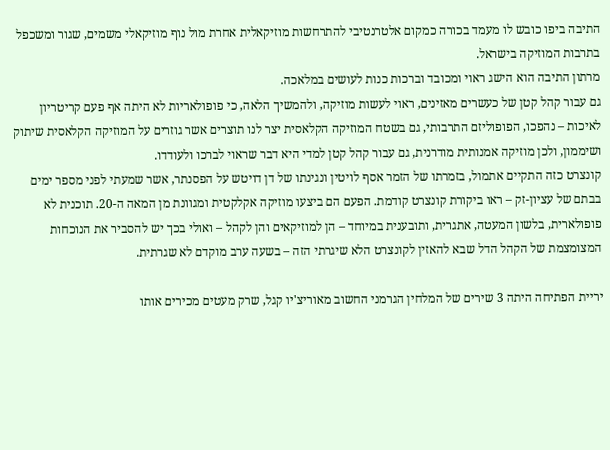התיבה ביפו כובש לו מעמד בכורה כמקום אלטרנטיבי להתרחשות מוזיקאלית אחרת מול נוף מוזיקאלי משמים, שגור ומשכפל בתרבות המוזיקה בישראל.
מרתון התיבה הוא הישג ראוי ומכובד וברכות כנות לעושים במלאכה.
גם עבור קהל קטן של כעשרים מאזינים, ראוי לעשות מוזיקה, ולהמשיך הלאה, כי פופולאריות לא היתה אף פעם קריטריון לאיכות – נהפכו, הפופוליזם התרבותי, גם בשטח המוזיקה הקלאסית יצר לנו תוצרים אשר גוזרים על המוזיקה הקלאסית שיתוק ושיממון, ולכן מוזיקה אמנותית מודרנית, גם עבור קהל קטן למדי היא דבר שראוי לברכו ולעודדו.
קונצרט כזה התקיים אתמול, בזמרתו של הזמר אסף לויטין ונגינתו של דן דויטש על הפסנתר, אשר שמעתי לפני מספר ימים בבתם של עציון-זק – ראו ביקורת קונצרט קודמת. הפעם הם ביצעו מוזיקה אקלקטית ומגוונת מן המאה ה-20. תוכנית לא פופולארית, בלשון המעטה, אתגרית, ותובענית במיוחד – הן למוזיקאים והן לקהל – ואולי בכך יש להסביר את הנוכחות המצומצמת של הקהל הדל שבא להאזין לקונצרט הלא שיגרתי הזה – בשעה ערב מוקדם לא שגרתית.

יריית הפתיחה היתה 3 שירים של המלחין הגרמני החשוב מאוריצ'יו קגל, שרק מעטים מכירים אותו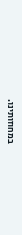במחוזותינו.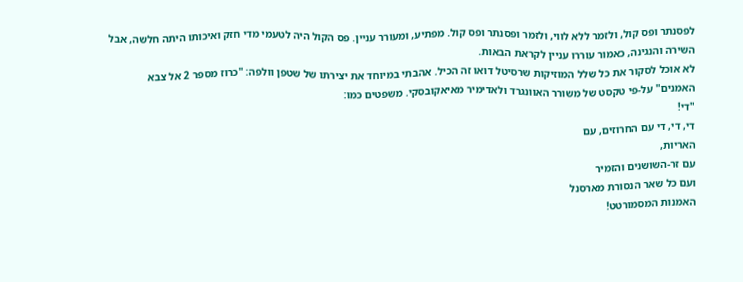לפסנתר ופס קול, ולזמר ללא לווי, ולזמר ופסנתר ופס קול. מפתיע, ומעורר עניין. פס הקול היה לטעמי מדי חזק ואיכותו היתה חלשה, אבל השירה והנגינה, כאמור עוררו עניין לקראת הבאות.
לא אוכל לסקור את כל שלל המוזיקות שרסיטל דואו זה הכיל. אהבתי במיוחד את יצירתו של שטפן וולפה: "כרוז מספר 2 אל צבא האמנים" על-פי טקסט של משורר האוונגרד ולאדימיר מאיאקובסקי. משפטים כמו:
"די!
די, די, די עם החרוזים, עם
האריות,
עם זר-השושנים והזמיר
ועם כל שאר הנסורת מארסנל
האמנות המסמורטט!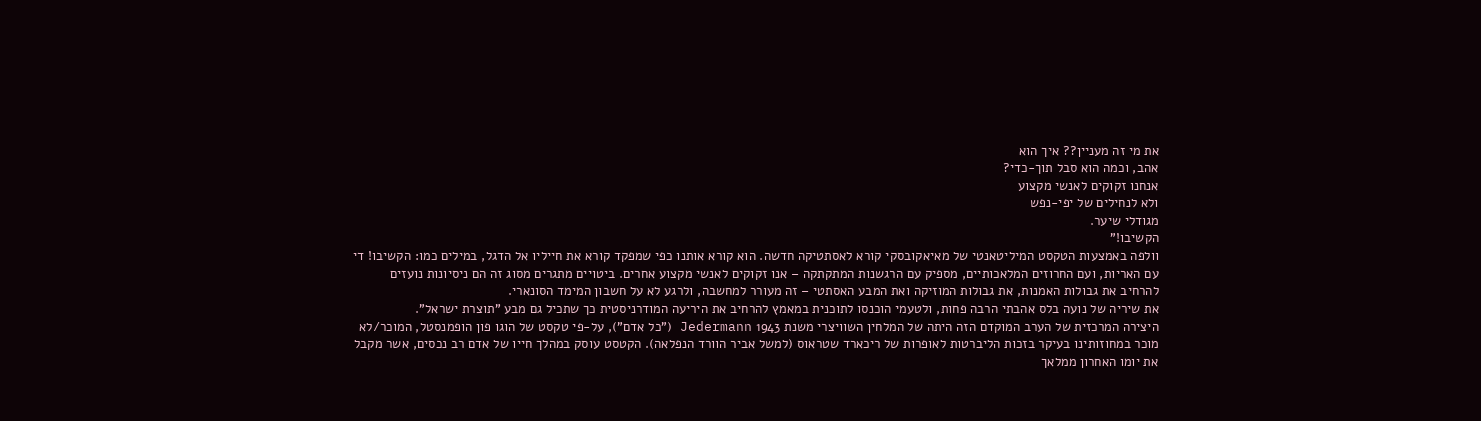את מי זה מעניין?? איך הוא
אהב, וכמה הוא סבל תוך-כדי?
אנחנו זקוקים לאנשי מקצוע
ולא לנחילים של יפי-נפש
מגודלי שיער.
הקשיבו!"
וולפה באמצעות הטקסט המיליטאנטי של מאיאקובסקי קורא לאסתטיקה חדשה. הוא קורא אותנו כפי שמפקד קורא את חייליו אל הדגל, במילים כמו: הקשיבו! די עם האריות, ועם החרוזים המלאכותיים, מספיק עם הרגשנות המתקתקה – אנו זקוקים לאנשי מקצוע אחרים. ביטויים מתגרים מסוג זה הם ניסיונות נועזים להרחיב את גבולות האמנות, את גבולות המוזיקה ואת המבע האסתטי – זה מעורר למחשבה, ולרגע לא על חשבון המימד הסונארי.
את שיריה של נועה בלס אהבתי הרבה פחות, ולטעמי הוכנסו לתוכנית במאמץ להרחיב את היריעה המודרניסטית כך שתכיל גם מבע "תוצרת ישראל".
היצירה המרכזית של הערב המוקדם הזה היתה של המלחין השוויצרי משנת 1943 Jedermann ("כל אדם"), על-פי טקסט של הוגו פון הופמנסטל, המוכר/לא מוכר במחוזותינו בעיקר בזכות הליברטות לאופרות של ריכארד שטראוס (למשל אביר הוורד הנפלאה). הקטסט עוסק במהלך חייו של אדם רב נכסים, אשר מקבל את יומו האחרון ממלאך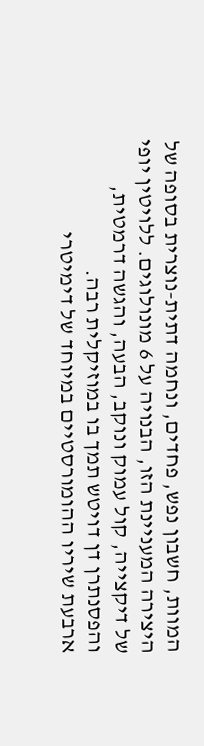המוות, חשבון נפש, פחדים, ונחמה דתית-נוצרית בסופה של היצירה המעניינת הזו, הבנויה על 6 מונולוגים. ללויטין יופי של דיקצייה, קול עמוק ונוקב, הבעה, והגשה דרמטית, והפסנתרן דן דויטש תמך בו במוזיקלית רבה.
ארבעת שיריו ההומורסטיים במיוחד של דימיטרי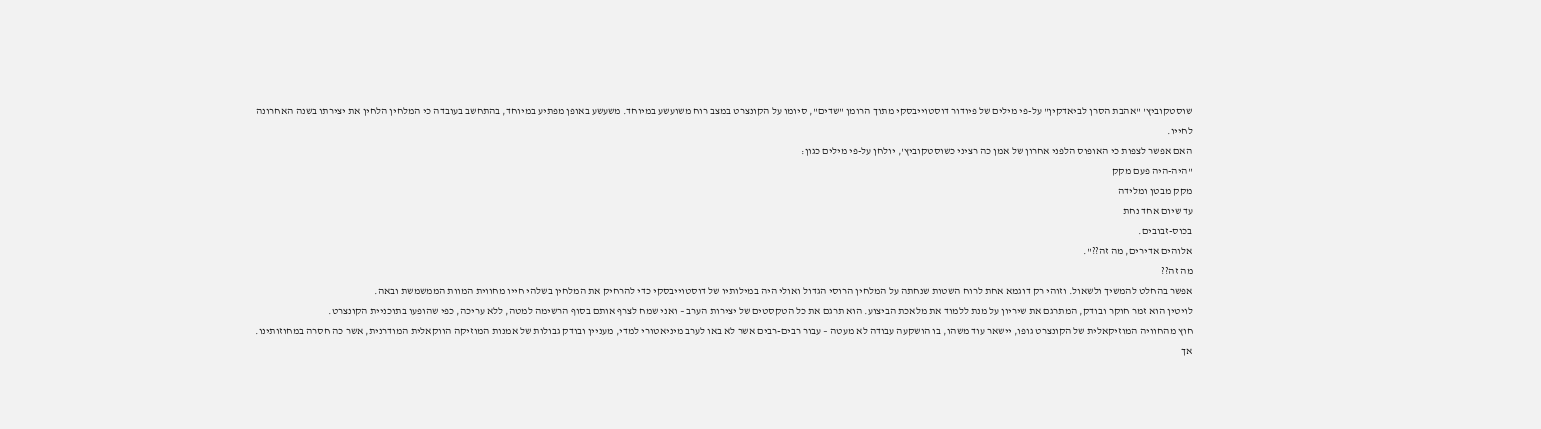שוסטקוביץ' "אהבת הסרן לביאדקין" על-פי מילים של פיודור דוסטוייבסקי מתוך הרומן "שדים", סיומו על הקונצרט במצב רוח משועשע במיוחד. משעשע באופן מפתיע במיוחד, בהתחשב בעובדה כי המלחין הלחין את יצירתו בשנה האחרונה לחייו.
האם אפשר לצפות כי האופוס הלפני אחרון של אמן כה רציני כשוסטקוביץ', יולחן על-פי מילים כגון:
"היה-היה פעם מקק
מקק מבטן ומלידה
עד שיום אחד נחת
בכוס-זבובים.
אלוהים אדירים, מה זה??".
מה זה??
אפשר בהחלט להמשיך ולשאול. וזוהי רק דוגמא אחת לרוח השטות שנחתה על המלחין הרוסי הגדול ואולי היה במילותיו של דוסטוייבסקי כדי להרחיק את המלחין בשלהי חייו מחווית המוות הממשמשת ובאה.
לויטין הוא זמר חוקר ובודק, המתרגם את שיריון על מנת ללמוד את מלאכת הביצוע. הוא תרגם את כל הטקסטים של יצירות הערב – ואני שמח לצרף אותם בסוף הרשימה למטה, ללא עריכה, כפי שהופעו בתוכניית הקונצרט.
חוץ מהחוויה המוזיקאלית של הקונצרט גופו, יישאר עוד משהו, בו הושקעה עבודה לא מעטה – עבור רבים-רבים אשר לא באו לערב מיניאטורי למדי, מעניין ובודק גבולות של אמנות המוזיקה הווקאלית המודרנית, אשר כה חסרה במחוזותינו. אך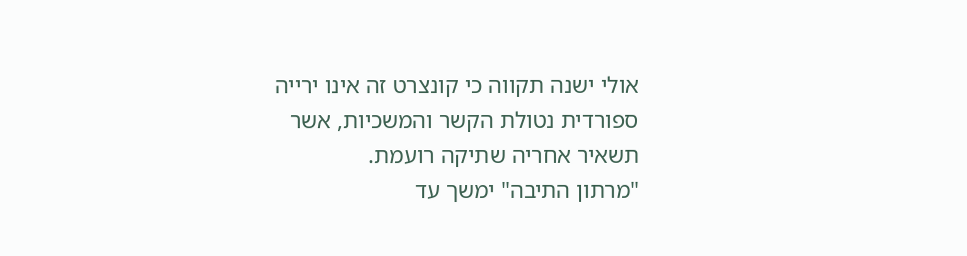אולי ישנה תקווה כי קונצרט זה אינו ירייה ספורדית נטולת הקשר והמשכיות, אשר תשאיר אחריה שתיקה רועמת.
"מרתון התיבה" ימשך עד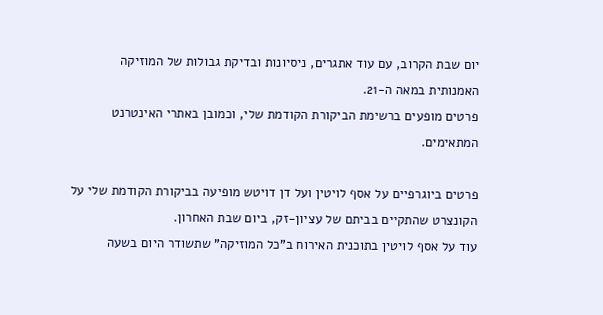יום שבת הקרוב, עם עוד אתגרים, ניסיונות ובדיקת גבולות של המוזיקה האמנותית במאה ה-21.
פרטים מופעים ברשימת הביקורת הקודמת שלי, וכמובן באתרי האינטרנט המתאימים.

פרטים ביוגרפיים על אסף לויטין ועל דן דויטש מופיעה בביקורת הקודמת שלי על הקונצרט שהתקיים בביתם של עציון-זק, ביום שבת האחרון.
עוד על אסף לויטין בתוכנית האירוח ב"כל המוזיקה" שתשודר היום בשעה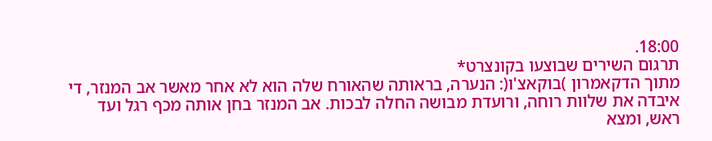18:00.
תרגום השירים שבוצעו בקונצרט*
מתוך הדקאמרון )בוקאצ'ו(: הנערה, בראותה שהאורח שלה הוא לא אחר מאשר אב המנזר, די איבדה את שלוות רוחה, ורועדת מבושה החלה לבכות. אב המנזר בחן אותה מכף רגל ועד ראש, ומצא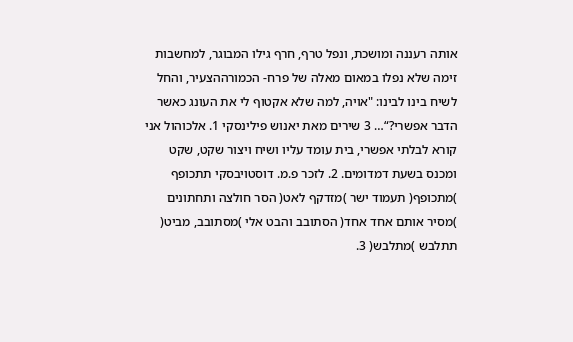אותה רעננה ומושכת, ונפל טרף, חרף גילו המבוגר, למחשבות זימה שלא נפלו במאום מאלה של פרח- הכמורההצעיר, והחל לשיח בינו לבינו: "אויה, למה שלא אקטוף לי את העונג כאשר הדבר אפשרי?“… 3 שירים מאת יאנוש פילינסקי 1. אלכוהול אני קורא לבלתי אפשרי, בית עומד עליו ושיח ויצור שקט, שקט ומכנס בשעת דמדומים. 2. לזכר פ.מ. דוסטויבסקי תתכופף )מתכופף( תעמוד ישר )מזדקף לאט( הסר חולצה ותחתונים )מסיר אותם אחד אחד( הסתובב והבט אלי )מסתובב, מביט( תתלבש )מתלבש( 3.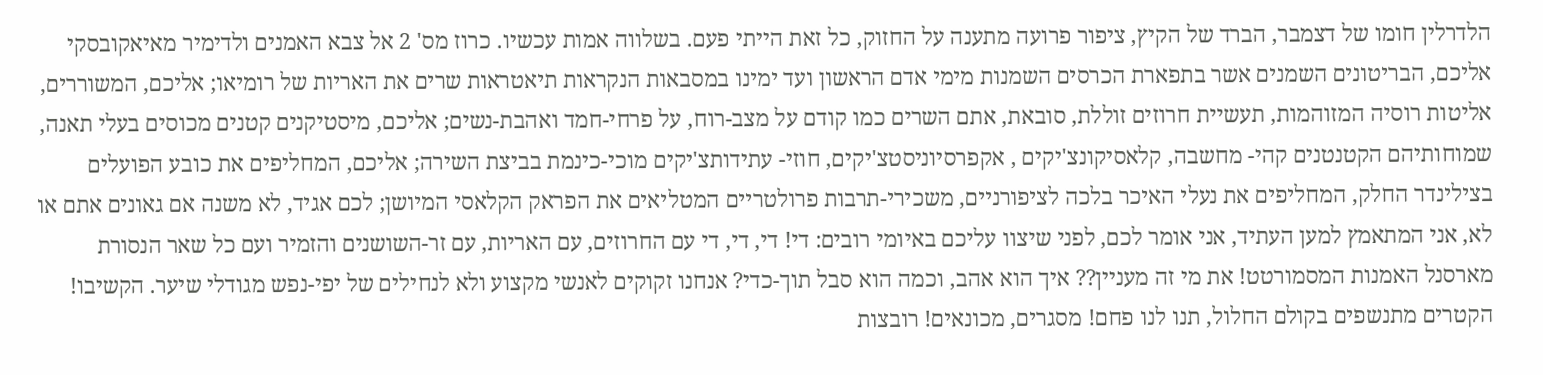הלדרלין חומו של דצמבר, הברד של הקיץ, ציפור פרועה מתענה על החזוק, כל זאת הייתי פעם. בשלווה אמות עכשיו. כרוז מס' 2 אל צבא האמנים ולדימיר מאיאקובסקי אליכם, הבריטונים השמנים אשר בתפארת הכרסים השמנות מימי אדם הראשון ועד ימינו במסבאות הנקראות תיאטראות שרים את האריות של רומיאו; אליכם, המשוררים, אליטות רוסיה המזוהמות, תעשיית חרוזים זוללת, סובאת, אתם השרים כמו קודם על מצב-רוח, על פרחי-חמד ואהבת-נשים; אליכם, מיסטיקנים קטנים מכוסים בעלי תאנה, שמוחותיהם הקטנטנים קהי- מחשבה, קלאסיקונצ'יקים , אקפרסיוניסטצ'יקים, חוזי- עתידותצ'יקים מוכי-כינמת בביצת השירה; אליכם, המחליפים את כובע הפועלים בצילינדר החלק, המחליפים את נעלי האיכר בלכה לציפורניים, משכירי-תרבות פרולטריים המטליאים את הפראק הקלאסי המיושן; לכם אגיד, לא משנה אם גאונים אתם או לא, אני המתאמץ למען העתיד, אני אומר לכם, לפני שיצוו עליכם באיומי רובים: די! די, די, די עם החרוזים, עם האריות, עם זר-השושנים והזמיר ועם כל שאר הנסורת מארסנל האמנות המסמורטט! את מי זה מעניין?? איך הוא אהב, וכמה הוא סבל תוך-כדי? אנחנו זקוקים לאנשי מקצוע ולא לנחילים של יפי-נפש מגודלי שיער. הקשיבו! הקטרים מתנשפים בקולם החלול, תנו לנו פחם! מסגרים, מכונאים! רובצות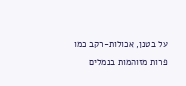על בטנן, אכולות-רקב כמו פרות מזוהמות בנמלים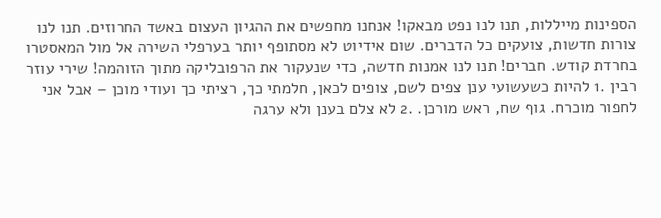הספינות מייללות, תנו לנו נפט מבאקו! אנחנו מחפשים את ההגיון העצום באשד החרוזים. תנו לנו צורות חדשות, צועקים כל הדברים. שום אידיוט לא מסתופף יותר בערפלי השירה אל מול המאסטרו בחרדת קודש. חברים! תנו לנו אמנות חדשה, כדי שנעקור את הרפובליקה מתוך הזוהמה! שירי עוזר רבין .1 להיות כשעשועי ענן צפים לשם, צופים לכאן, חלמתי כך, רציתי כך ועודי מוכן – אבל אני לחפור מוכרח. גוף שח, ראש מורכן. .2 לא צלם בענן ולא ערגה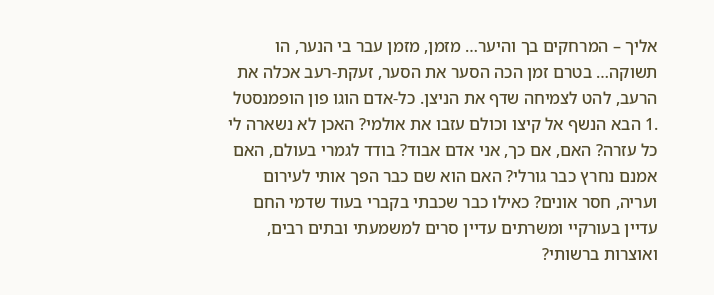אליך – המרחקים בך והיער… מזמן, מזמן עבר בי הנער, הו תשוקה… בטרם זמן הכה הסער את הסער, זעקת-רעב אכלה את הרעב, להט לצמיחה שדף את הניצן. כל-אדם הוגו פון הופמנסטל .1 הבא הנשף אל קיצו וכולם עזבו את אולמי? האכן לא נשארה לי כל עזרה? האם, אם כך, אני אדם אבוד? בודד לגמרי בעולם, האם אמנם נחרץ כבר גורלי? האם הוא שם כבר הפך אותי לעירום ועריה, חסר אונים? כאילו כבר שכבתי בקברי בעוד שדמי החם עדיין בעורקיי ומשרתים עדיין סרים למשמעתי ובתים רבים, ואוצרות ברשותי?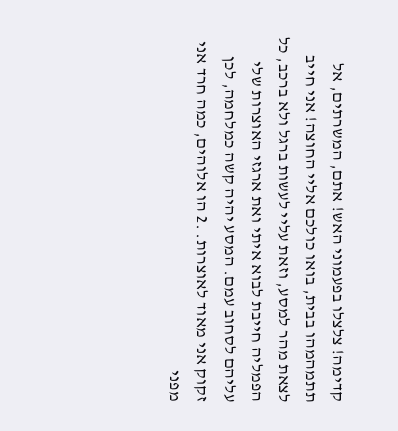קדימה! צלצלו בפעמוני האש! אתם, המשרתים, אל תתמהמהו בבית, בואו כולכם אליי החוצה! אני חייב לצאת מהר למסע, וזאת עליי לעשות ברגל ולא ברכב, כל הפמליה חייבת לבוא איתי ואת ארגזי האוצרות שלי עליהם לסחוב עמם. המסע יהיה קשה כמלחמה, לכן זקוק אני מאוד לאוצרות. .2 הו אלוהים, כמה חרד אני מפני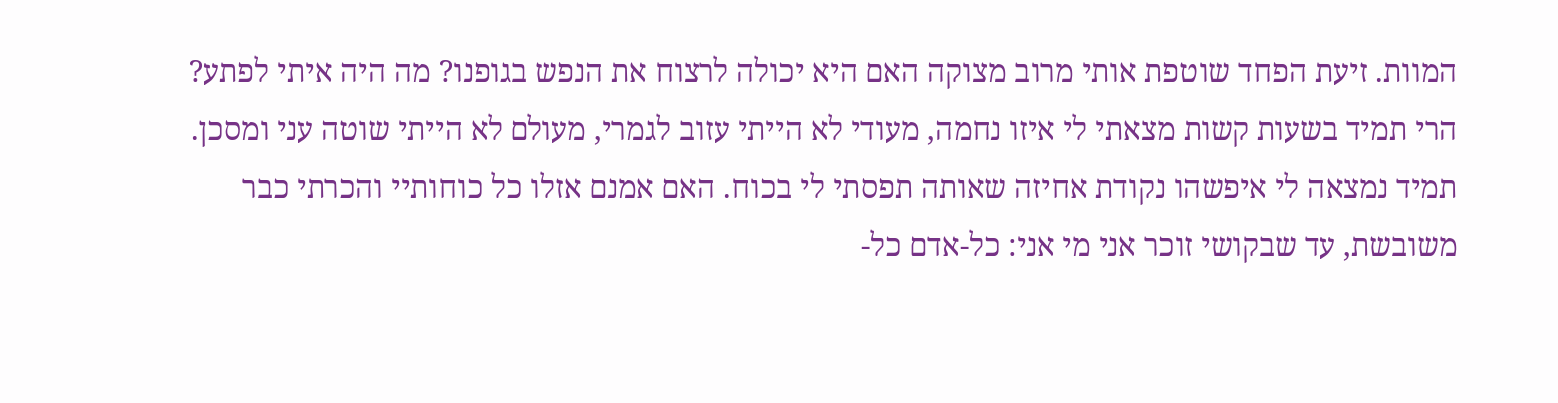המוות. זיעת הפחד שוטפת אותי מרוב מצוקה האם היא יכולה לרצוח את הנפש בגופנו? מה היה איתי לפתע? הרי תמיד בשעות קשות מצאתי לי איזו נחמה, מעודי לא הייתי עזוב לגמרי, מעולם לא הייתי שוטה עני ומסכן. תמיד נמצאה לי איפשהו נקודת אחיזה שאותה תפסתי לי בכוח. האם אמנם אזלו כל כוחותיי והכרתי כבר משובשת, עד שבקושי זוכר אני מי אני: כל-אדם כל-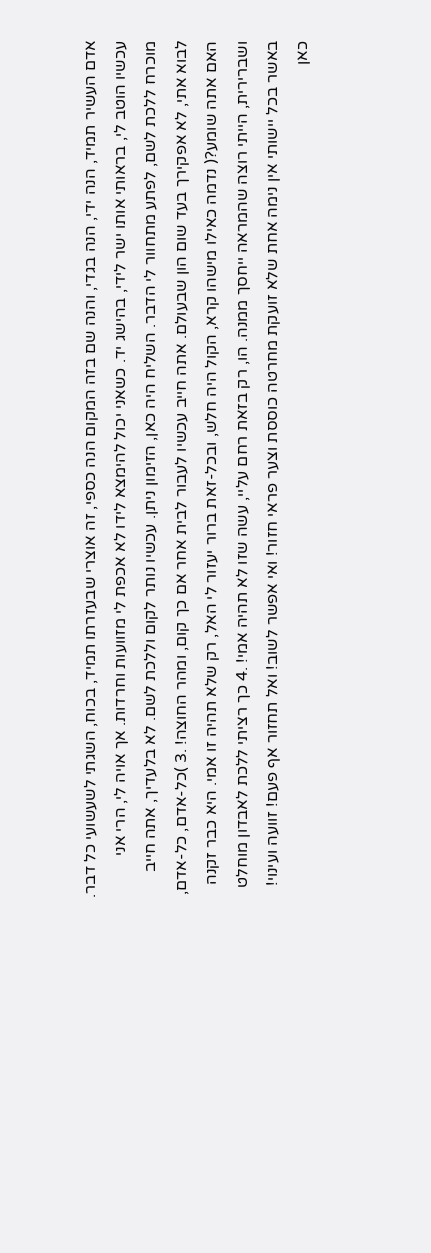אדם העשיר תמיד, הנה ידי, הנה בגדי, והנה שם בזה המקום הנה כספי, זה אוצרי שבעזרתו תמיד, בכוח, השגתי לשעשועי כל דבר. עכשיו הוטב לי, בראותי אותו ישר לידי, בהישג יד. כשאני יכול להימצא לידו לא אכפת לי מזוועות וחרדות. אך אויה לי, הרי אני מוכרח ללכת לשם, לפתע מתחוור לי הדבר. השליח היה כאן, הזימון ניתן. עכשיו נותר לקום וללכת לשם. לא בלעדיך, אתה חייב לבוא אתי, לא אפקירך בעד שום הון שבעולם. אתה חייב עכשיו לעבור לבית אחר אם כך קום, ומהר החוצה! .3 )כל-אדם, כל-אדם, האם אתה שומע?( נדמה כאילו מישהו קרא, הקול היה חלש, ובכל-זאת ברור יעזור לי האל, רק שלא תהיה זו אמי. היא כבר זקנה ושברירית, הייתי רוצה שהמראה ייחסך ממנה. הו, רק בזאת רחם עליי, עשה שזו לא תהיה אמי! .4 כך רציתי ללכת לאבדון מוחלט באשר בכל יישותי אין נימה אחת שלא זועקת מחרטה כוססת וצער פראי חזור! ואי אפשר לשוב! ואל תחזור אף פעם! זוועה ועינוי! כאן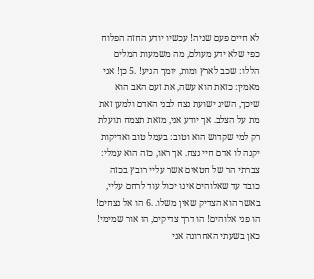לא חיים פעם שניה! עכשיו יודע החזה הפלוח כפי שלא ידע מעולם, מה משמעות המלים הללו: שכב לארץ ומות, יומך הגיע! .5 כן! אני מאמין: כזאת הוא עשה, את זעם האב הוא שיכך, השיג ישועת נצח לבני האדם ולמען זאת מת על הצלב. אך יודע אני, מזאת תצמח תועלת רק למי שקדוש הוא וטוב: בעמל טוב ואדיקות יקנה לו אדם חיי נצח. אך ראו, כזה הוא עמלי: צברתי הר של חטאים אשר עליי רובץ בכזה כובד עד שאלוהים אינו יכול עוד לרחם עליי, באשר הוא הצדיק שאין משלו. .6 הו אל נצחים! הו פני אלוהים! הו דרך צדיקים, הו אור שמימי! כאן בשעתי האחרונה אני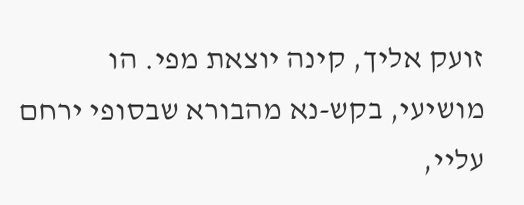זועק אליך, קינה יוצאת מפי. הו מושיעי, בקש-נא מהבורא שבסופי ירחם עליי,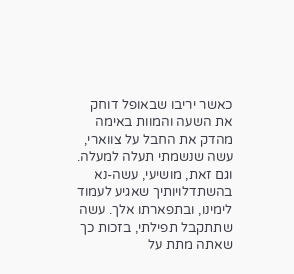כאשר יריבו שבאופל דוחק את השעה והמוות באימה מהדק את החבל על צווארי, עשה שנשמתי תעלה למעלה. וגם זאת, מושיעי, עשה-נא בהשתדלויותיך שאגיע לעמוד לימינו, ובתפארתו אלך. עשה שתתקבל תפילתי, בזכות כך שאתה מתת על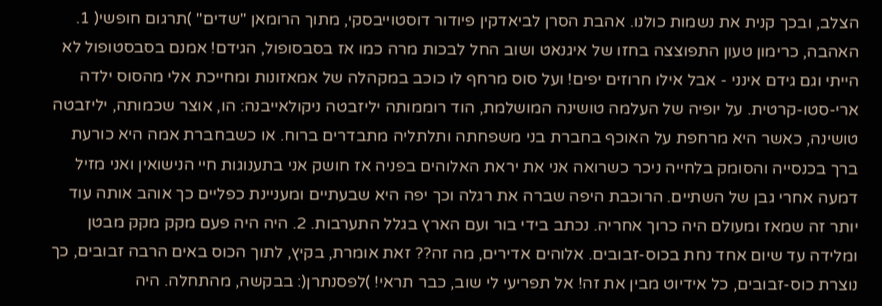הצלב, ובכך קנית את נשמות כולנו. אהבת הסרן לביאדקין פיודור דוסטוייבסקי, מתוך הרומאן "שדים" )תרגום חופשי( 1. האהבה, כרימון טעון התפוצצה בחזו של איגנאט ושוב החל לבכות מרה כמו אז בסבסופול, הגידם! אמנם בסבסטופול לא הייתי וגם גידם אינני - אבל אילו חרוזים יפים! ועל סוס מרחף לו כוכב במקהלה של אמאזונות ומחייכת אלי מהסוס ילדה ארי-סטו-קרטית. על יופיה של העלמה טושינה המושלמת, הוד רוממותה יליזבטה ניקולאייבנה: הו, אוצר שכמותה, יליזבטה טושינה, כאשר היא מרחפת על האוכף בחברת בני משפחתה ותלתליה מתבדרים ברוח. או כשבחברת אמה היא כורעת ברך בכנסייה והסומק בלחייה ניכר כשרואה אני את יראת האלוהים בפניה אז חושק אני בתענוגות חיי הנישואין ואני מזיל דמעה אחרי גבן של השתיים. הרוכבת היפה שברה את רגלה וכך יפה היא שבעתיים ומעניינת כפליים כך אוהב אותה עוד יותר זה שמאז ומעולם היה כרוך אחריה. נכתב בידי בור ועם הארץ בגלל התערבות. 2. היה היה פעם מקק מקק מבטן ומלידה עד שיום אחד נחת בכוס-זבובים. אלוהים אדירים, מה זה?? זאת אומרת, בקיץ, לתוך הכוס באים הרבה זבובים, כך נוצרת כוס-זבובים, כל אידיוט מבין את זה! אל תפריעי לי שוב, כבר תראי! )לפסנתרן(: בבקשה, מהתחלה. היה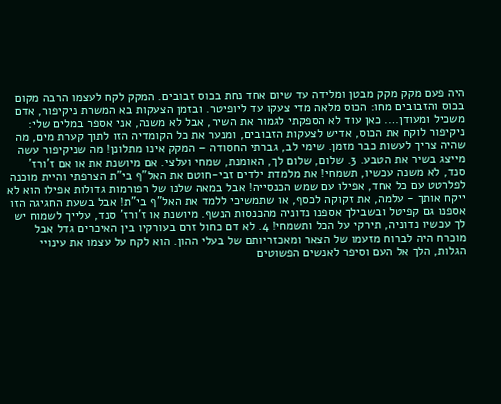היה פעם מקק מקק מבטן ומלידה עד שיום אחד נחת בכוס זבובים. המקק לקח לעצמו הרבה מקום בכוס והזבובים מחו: הכוס מלאה מדי צעקו עד ליופיטר. ובזמן הצעקות בא המשרת ניקיפור, אדם משכיל ומעודן…. כאן עוד לא הספקתי לגמור את השיר, אבל לא משנה, אני אספר במלים שלי: ניקיפור לוקח את הכוס, אדיש לצעקות הזבובים, ומנער את כל הקומדיה הזו לתוך קערת מים, מה שהיה צריך לעשות כבר מזמן. שימי לב, גברתי החסודה – המקק אינו מתלונן! מה שניקיפור עשה מייצג בשיר את הטבע. 3. שלום, שלום לך, האומנת, שמחי ועלצי. אם מיושנת את או אם ז'ורז' סנד, לא משנה עכשיו, תשמחי! את מלמדת ילדים זבי-חוטם את האל"ף בי"ת הצרפתי והיית מוכנה לפלרטט עם כל אחד, אפילו עם שמש הכנסייה! אבל במאה שלנו של רפורמות גדולות אפילו הוא לא ייקח אותך - עלמה, את זקוקה לכסף, או שתמשיכי ללמד את האל"ף בי"ת! אבל בשעת החגיגה הזו אספנו גם קפיטל ובשבילך אספנו נדוניה מהכנסות הנשף. מיושנת או ז'ורז' סנד, עלייך לשמוח יש לך עכשיו נדוניה, תירקי על הכל ותשמחי! 4. לא דם כחול זרם בעורקיו בין האיכרים גדל אבל מוכרח היה לברוח מזעמו של הצאר ומאכזריותם של בעלי ההון. הוא לקח על עצמו את עינויי הגלות, הלך אל העם וסיפר לאנשים הפשוטים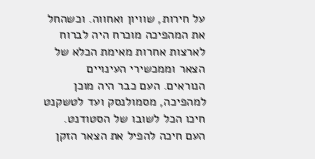על חירות, שוויון ואחווה. וכשהחל את המהפיכה מוכרח היה לברוח לארצות אחרות מאימת הכלא של הצאר וממכשירי העינויים הנוראים. העם כבר היה מוכן למהפיכה, מסמולנסק ועד לטשקנט חיכו הכל לשובו של הסטודנט. העם חיכה להפיל את הצאר הזקן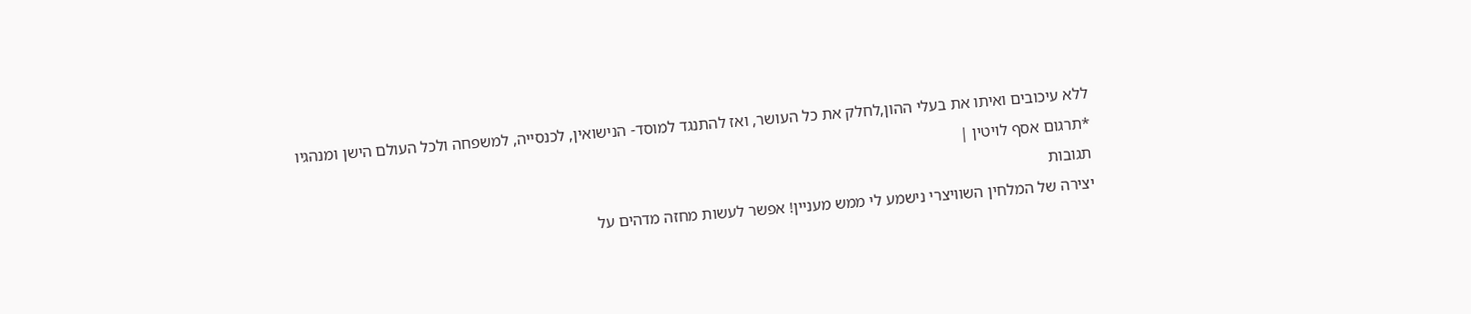ללא עיכובים ואיתו את בעלי ההון,לחלק את כל העושר, ואז להתנגד למוסד- הנישואין, לכנסייה, למשפחה ולכל העולם הישן ומנהגיו
*תרגום אסף לויטין |
תגובות
יצירה של המלחין השוויצרי נישמע לי ממש מעניין! אפשר לעשות מחזה מדהים על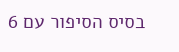בסיס הסיפור עם 6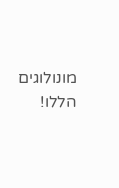מונולוגים הללו!